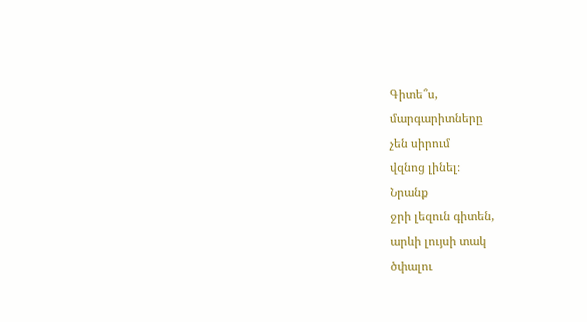Գիտե՞ս,
մարգարիտները
չեն սիրում
վզնոց լինել։
Նրանք
ջրի լեզուն գիտեն,
արևի լույսի տակ
ծփալու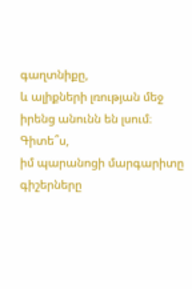գաղտնիքը,
և ալիքների լռության մեջ
իրենց անունն են լսում։
Գիտե՞ս,
իմ պարանոցի մարգարիտը
գիշերները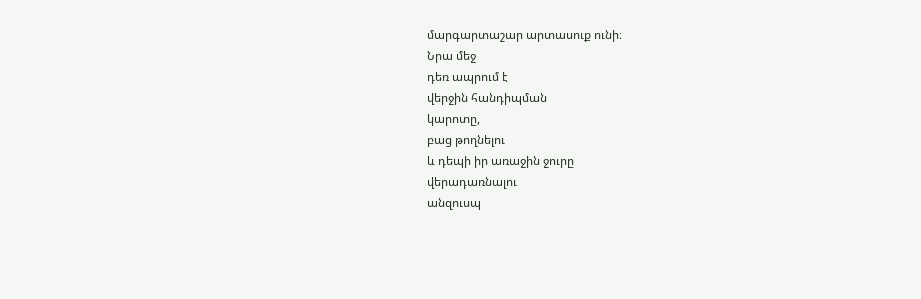մարգարտաշար արտասուք ունի։
Նրա մեջ
դեռ ապրում է
վերջին հանդիպման
կարոտը,
բաց թողնելու
և դեպի իր առաջին ջուրը
վերադառնալու
անզուսպ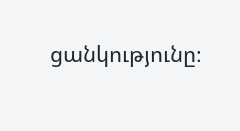ցանկությունը։